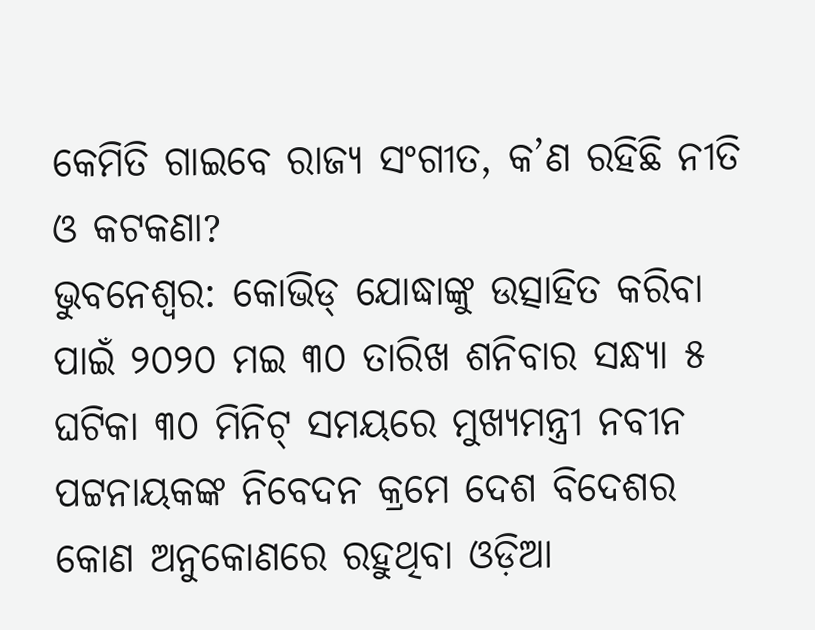କେମିତି ଗାଇବେ ରାଜ୍ୟ ସଂଗୀତ, କ’ଣ ରହିଛି ନୀତି ଓ କଟକଣା?
ଭୁବନେଶ୍ବର: କୋଭିଡ୍ ଯୋଦ୍ଧାଙ୍କୁ ଉତ୍ସାହିତ କରିବା ପାଇଁ ୨୦୨୦ ମଇ ୩୦ ତାରିଖ ଶନିବାର ସନ୍ଧ୍ୟା ୫ ଘଟିକା ୩୦ ମିନିଟ୍ ସମୟରେ ମୁଖ୍ୟମନ୍ତ୍ରୀ ନବୀନ ପଟ୍ଟନାୟକଙ୍କ ନିବେଦନ କ୍ରମେ ଦେଶ ବିଦେଶର କୋଣ ଅନୁକୋଣରେ ରହୁଥିବା ଓଡ଼ିଆ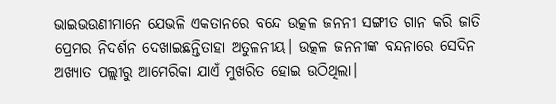ଭାଇଭଉଣୀମାନେ ଯେଭଳି ଏକତାନରେ ବନ୍ଦେ ଉତ୍କଳ ଜନନୀ ସଙ୍ଗୀତ ଗାନ କରି ଜାତି ପ୍ରେମର ନିଦର୍ଶନ ଦେଖାଇଛନ୍ତିତାହା ଅତୁଳନୀୟ। ଉତ୍କଳ ଜନନୀଙ୍କ ବନ୍ଦନାରେ ସେଦିନ ଅଖ୍ୟାତ ପଲ୍ଲୀରୁ ଆମେରିକା ଯାଏଁ ମୁଖରିତ ହୋଇ ଉଠିଥିଲା।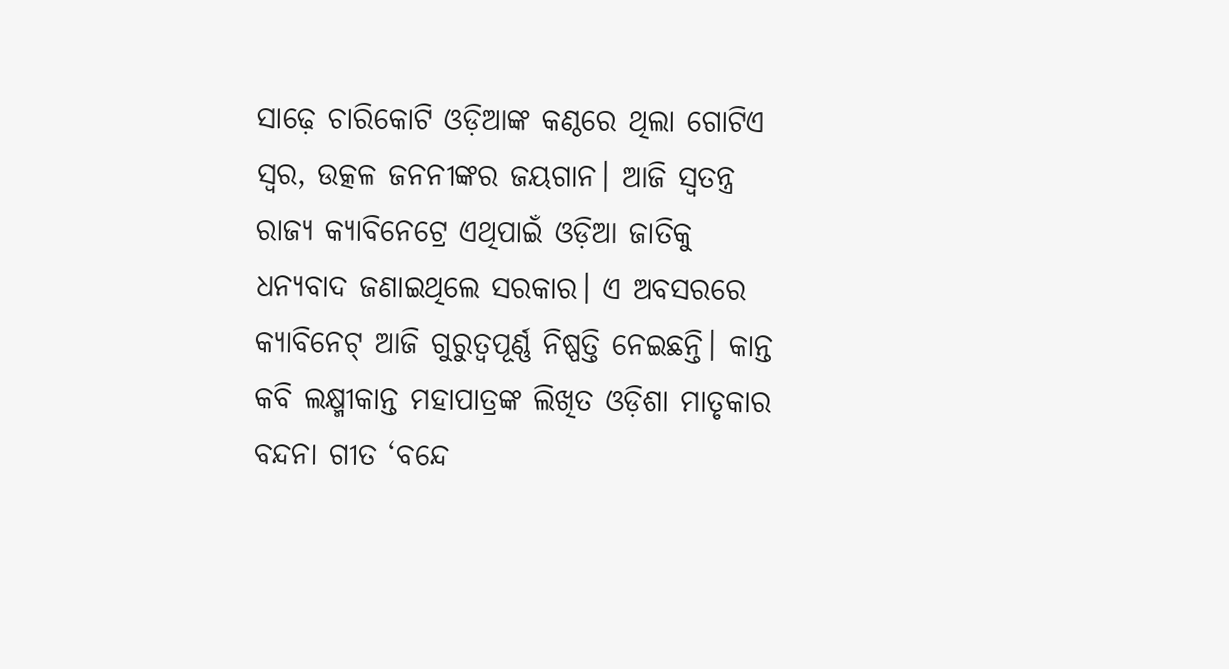ସାଢ଼େ ଚାରିକୋଟି ଓଡ଼ିଆଙ୍କ କଣ୍ଠରେ ଥିଲା ଗୋଟିଏ ସ୍ବର, ଉତ୍କଳ ଜନନୀଙ୍କର ଜୟଗାନ। ଆଜି ସ୍ବତନ୍ତ୍ର ରାଜ୍ୟ କ୍ୟାବିନେଟ୍ରେ ଏଥିପାଇଁ ଓଡ଼ିଆ ଜାତିକୁ ଧନ୍ୟବାଦ ଜଣାଇଥିଲେ ସରକାର। ଏ ଅବସରରେ କ୍ୟାବିନେଟ୍ ଆଜି ଗୁରୁତ୍ବପୂର୍ଣ୍ଣ ନିଷ୍ପତ୍ତି ନେଇଛନ୍ତି। କାନ୍ତ କବି ଲକ୍ଷ୍ମୀକାନ୍ତ ମହାପାତ୍ରଙ୍କ ଲିଖିତ ଓଡ଼ିଶା ମାତୃକାର ବନ୍ଦନା ଗୀତ ‘ବନ୍ଦେ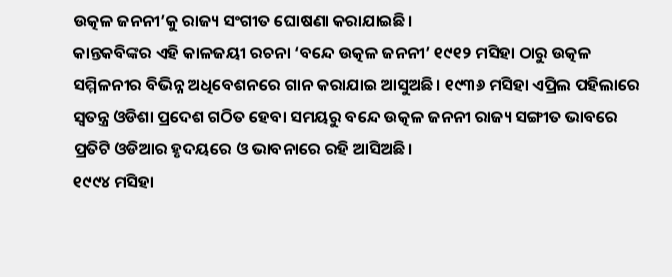ଉତ୍କଳ ଜନନୀ’କୁ ରାଜ୍ୟ ସଂଗୀତ ଘୋଷଣା କରାଯାଇଛି।
କାନ୍ତକବିଙ୍କର ଏହି କାଳଜୟୀ ରଚନା ‘ବନ୍ଦେ ଉତ୍କଳ ଜନନୀ’ ୧୯୧୨ ମସିହା ଠାରୁ ଉତ୍କଳ ସମ୍ମିଳନୀର ବିଭିନ୍ନ ଅଧିବେଶନରେ ଗାନ କରାଯାଇ ଆସୁଅଛି। ୧୯୩୬ ମସିହା ଏପ୍ରିଲ ପହିଲାରେ ସ୍ବତନ୍ତ୍ର ଓଡିଶା ପ୍ରଦେଶ ଗଠିତ ହେବା ସମୟରୁ ବନ୍ଦେ ଉତ୍କଳ ଜନନୀ ରାଜ୍ୟ ସଙ୍ଗୀତ ଭାବରେ ପ୍ରତିଟି ଓଡିଆର ହୃଦୟରେ ଓ ଭାବନାରେ ରହି ଆସିଅଛି।
୧୯୯୪ ମସିହା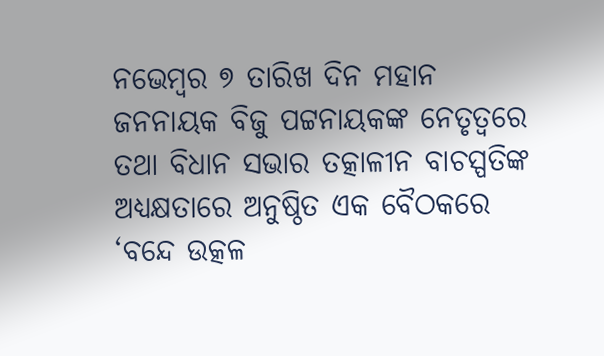ନଭେମ୍ବର ୭ ତାରିଖ ଦିନ ମହାନ ଜନନାୟକ ବିଜୁ ପଟ୍ଟନାୟକଙ୍କ ନେତୃତ୍ବରେ ତଥା ବିଧାନ ସଭାର ତତ୍କାଳୀନ ବାଚସ୍ପତିଙ୍କ ଅଧ୍ୟକ୍ଷତାରେ ଅନୁଷ୍ଠିତ ଏକ ବୈଠକରେ ‘ବନ୍ଦେ ଉତ୍କଳ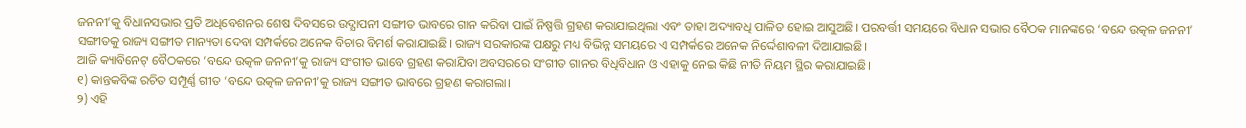ଜନନୀ’କୁ ବିଧାନସଭାର ପ୍ରତି ଅଧିବେଶନର ଶେଷ ଦିବସରେ ଉଦ୍ଯାପନୀ ସଙ୍ଗୀତ ଭାବରେ ଗାନ କରିବା ପାଇଁ ନିଷ୍ପତ୍ତି ଗ୍ରହଣ କରାଯାଇଥିଲା ଏବଂ ତାହା ଅଦ୍ୟାବଧି ପାଳିତ ହୋଇ ଆସୁଅଛି। ପରବର୍ତ୍ତୀ ସମୟରେ ବିଧାନ ସଭାର ବୈଠକ ମାନଙ୍କରେ ‘ବନ୍ଦେ ଉତ୍କଳ ଜନନୀ’ ସଙ୍ଗୀତକୁ ରାଜ୍ୟ ସଙ୍ଗୀତ ମାନ୍ୟତା ଦେବା ସମ୍ପର୍କରେ ଅନେକ ବିଚାର ବିମର୍ଶ କରାଯାଇଛି। ରାଜ୍ୟ ସରକାରଙ୍କ ପକ୍ଷରୁ ମଧ୍ୟ ବିଭିନ୍ନ ସମୟରେ ଏ ସମ୍ପର୍କରେ ଅନେକ ନିର୍ଦ୍ଦେଶାବଳୀ ଦିଆଯାଇଛି।
ଆଜି କ୍ୟାବିନେଟ୍ ବୈଠକରେ ‘ବନ୍ଦେ ଉତ୍କଳ ଜନନୀ’କୁ ରାଜ୍ୟ ସଂଗୀତ ଭାବେ ଗ୍ରହଣ କରାଯିବା ଅବସରରେ ସଂଗୀତ ଗାନର ବିଧିବିଧାନ ଓ ଏହାକୁ ନେଇ କିଛି ନୀତି ନିୟମ ସ୍ଥିର କରାଯାଇଛି।
୧) କାନ୍ତକବିଙ୍କ ରଚିତ ସମ୍ପୂର୍ଣ୍ଣ ଗୀତ ‘ବନ୍ଦେ ଉତ୍କଳ ଜନନୀ’କୁ ରାଜ୍ୟ ସଙ୍ଗୀତ ଭାବରେ ଗ୍ରହଣ କରାଗଲା।
୨) ଏହି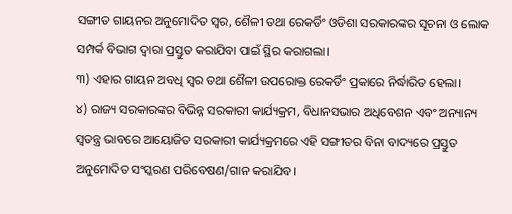ସଙ୍ଗୀତ ଗାୟନର ଅନୁମୋଦିତ ସ୍ବର, ଶୈଳୀ ତଥା ରେକର୍ଡିଂ ଓଡିଶା ସରକାରଙ୍କର ସୂଚନା ଓ ଲୋକ ସମ୍ପର୍କ ବିଭାଗ ଦ୍ବାରା ପ୍ରସ୍ତୁତ କରାଯିବା ପାଇଁ ସ୍ଥିର କରାଗଲା।
୩) ଏହାର ଗାୟନ ଅବଧି ସ୍ବର ତଥା ଶୈଳୀ ଉପରୋକ୍ତ ରେକର୍ଡିଂ ପ୍ରକାରେ ନିର୍ଦ୍ଧାରିତ ହେଲା।
୪) ରାଜ୍ୟ ସରକାରଙ୍କର ବିଭିନ୍ନ ସରକାରୀ କାର୍ଯ୍ୟକ୍ରମ, ବିଧାନସଭାର ଅଧିବେଶନ ଏବଂ ଅନ୍ୟାନ୍ୟ ସ୍ବତନ୍ତ୍ର ଭାବରେ ଆୟୋଜିତ ସରକାରୀ କାର୍ଯ୍ୟକ୍ରମରେ ଏହି ସଙ୍ଗୀତର ବିନା ବାଦ୍ୟରେ ପ୍ରସ୍ତୁତ ଅନୁମୋଦିତ ସଂସ୍କରଣ ପରିବେଷଣ/ଗାନ କରାଯିବ।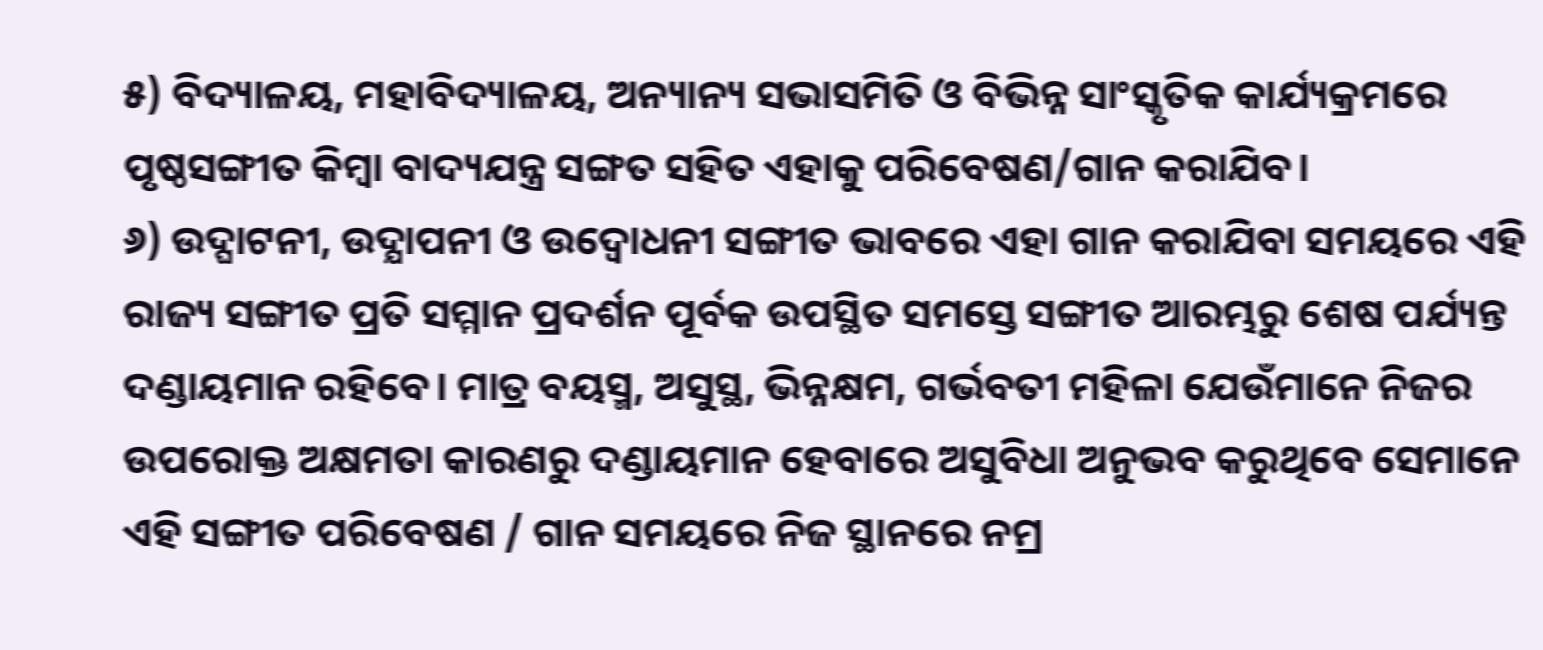୫) ବିଦ୍ୟାଳୟ, ମହାବିଦ୍ୟାଳୟ, ଅନ୍ୟାନ୍ୟ ସଭାସମିତି ଓ ବିଭିନ୍ନ ସାଂସ୍କୃତିକ କାର୍ଯ୍ୟକ୍ରମରେ ପୃଷ୍ଠସଙ୍ଗୀତ କିମ୍ବା ବାଦ୍ୟଯନ୍ତ୍ର ସଙ୍ଗତ ସହିତ ଏହାକୁ ପରିବେଷଣ/ଗାନ କରାଯିବ।
୬) ଉଦ୍ଘାଟନୀ, ଉଦ୍ଯାପନୀ ଓ ଉଦ୍ବୋଧନୀ ସଙ୍ଗୀତ ଭାବରେ ଏହା ଗାନ କରାଯିବା ସମୟରେ ଏହି ରାଜ୍ୟ ସଙ୍ଗୀତ ପ୍ରତି ସମ୍ମାନ ପ୍ରଦର୍ଶନ ପୂର୍ବକ ଉପସ୍ଥିତ ସମସ୍ତେ ସଙ୍ଗୀତ ଆରମ୍ଭରୁ ଶେଷ ପର୍ଯ୍ୟନ୍ତ ଦଣ୍ଡାୟମାନ ରହିବେ। ମାତ୍ର ବୟସ୍ମ, ଅସୁସ୍ଥ, ଭିନ୍ନକ୍ଷମ, ଗର୍ଭବତୀ ମହିଳା ଯେଉଁମାନେ ନିଜର ଉପରୋକ୍ତ ଅକ୍ଷମତା କାରଣରୁ ଦଣ୍ଡାୟମାନ ହେବାରେ ଅସୁବିଧା ଅନୁଭବ କରୁଥିବେ ସେମାନେ ଏହି ସଙ୍ଗୀତ ପରିବେଷଣ / ଗାନ ସମୟରେ ନିଜ ସ୍ଥାନରେ ନମ୍ର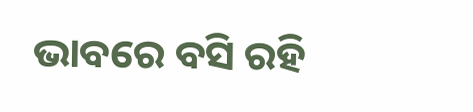ଭାବରେ ବସି ରହି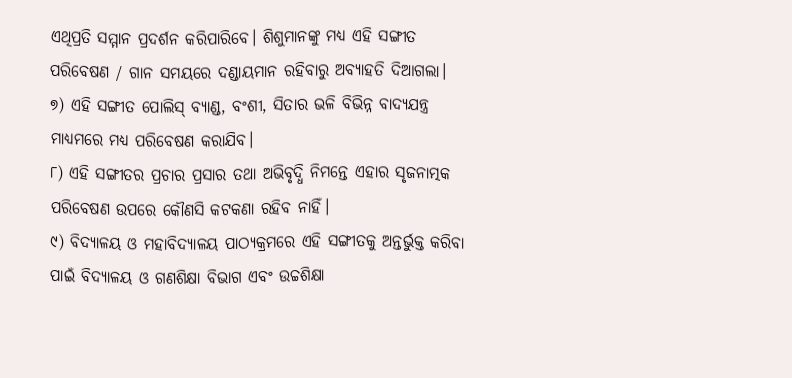ଏଥିପ୍ରତି ସମ୍ମାନ ପ୍ରଦର୍ଶନ କରିପାରିବେ। ଶିଶୁମାନଙ୍କୁ ମଧ୍ୟ ଏହି ସଙ୍ଗୀତ ପରିବେଷଣ / ଗାନ ସମୟରେ ଦଣ୍ଡାୟମାନ ରହିବାରୁ ଅବ୍ୟାହତି ଦିଆଗଲା।
୭) ଏହି ସଙ୍ଗୀତ ପୋଲିସ୍ ବ୍ୟାଣ୍ଡ, ବଂଶୀ, ସିତାର ଭଳି ବିଭିନ୍ନ ବାଦ୍ୟଯନ୍ତ୍ର ମାଧ୍ୟମରେ ମଧ୍ୟ ପରିବେଷଣ କରାଯିବ।
୮) ଏହି ସଙ୍ଗୀତର ପ୍ରଚାର ପ୍ରସାର ତଥା ଅଭିବୃଦ୍ଧି ନିମନ୍ତେ ଏହାର ସୃଜନାତ୍ମକ ପରିବେଷଣ ଉପରେ କୌଣସି କଟକଣା ରହିବ ନାହିଁ।
୯) ବିଦ୍ୟାଳୟ ଓ ମହାବିଦ୍ୟାଳୟ ପାଠ୍ୟକ୍ରମରେ ଏହି ସଙ୍ଗୀତକୁ ଅନ୍ତର୍ଭୁକ୍ତ କରିବା ପାଇଁ ବିଦ୍ୟାଳୟ ଓ ଗଣଶିକ୍ଷା ବିଭାଗ ଏବଂ ଉଚ୍ଚଶିକ୍ଷା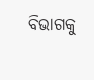ବିଭାଗକୁ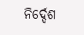ନିର୍ଦ୍ଦେଶ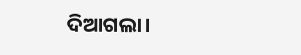ଦିଆଗଲା।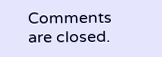Comments are closed.